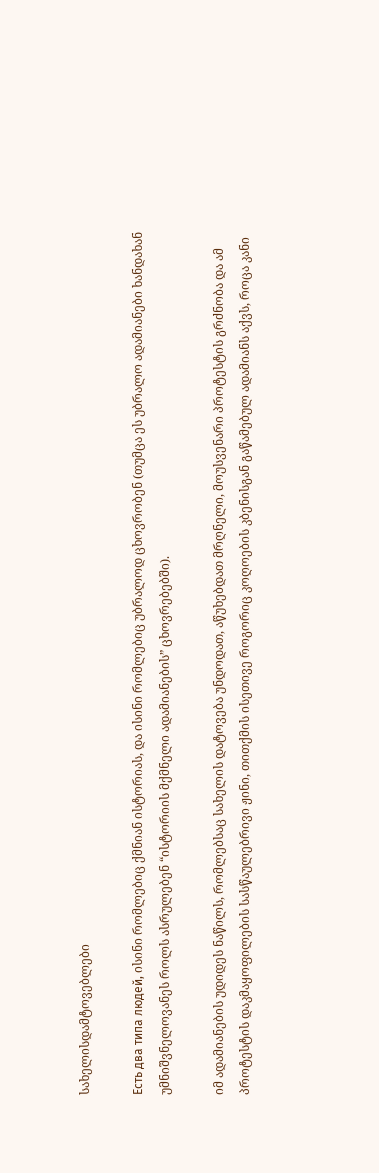სახელისდამტოვებლები

Есть два типа людей, ისინი რომლებიც ქმნიან ისტორიას, და ისინი რომლებიც უბრალოდ ცხოვრობენ (თუმცა ეს უბრალო ადამიანები ხანდახან უმნიშვნელოვანეს როლს ასრულებენ “ისტორიის მქმნელი ადამიანების” ცხოვრებებში).

იმ ადამიანების უდიდეს ნაწილს, რომლებსაც სახელის დატოვება უნდოდათ, აწუხებდათ მრღნელი, მოუსვენარი პროტესტის გრძნობა და ამ პროტესტის დაკმაყოფილების სასწაულებრივი ჟინი, თითქმის ისეთივე როგორიც კოღოების კბენისგან გაწამებულ ადამიანს აქვს, როცა კანი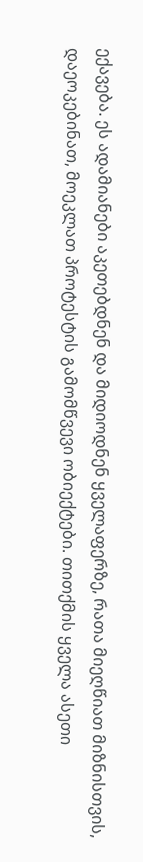ექავება. ეს ადამიანები აკეთებდნენ და მიდიოდნენ ყველაფერზე, რათა მიეღწიათ მიზნისთვის, დაეოკებინათ, მოეკლათ პროტესტის გამომწვევი ობიექტები. თითქმის ყველა ასეთი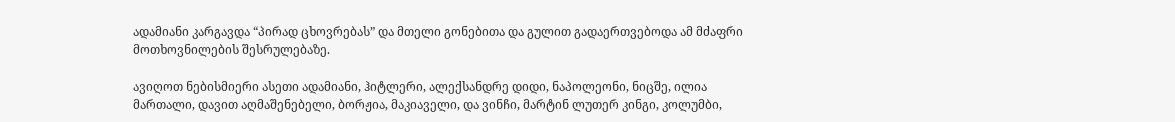ადამიანი კარგავდა “პირად ცხოვრებას” და მთელი გონებითა და გულით გადაერთვებოდა ამ მძაფრი მოთხოვნილების შესრულებაზე.

ავიღოთ ნებისმიერი ასეთი ადამიანი, ჰიტლერი, ალექსანდრე დიდი, ნაპოლეონი, ნიცშე, ილია მართალი, დავით აღმაშენებელი, ბორჟია, მაკიაველი, და ვინჩი, მარტინ ლუთერ კინგი, კოლუმბი,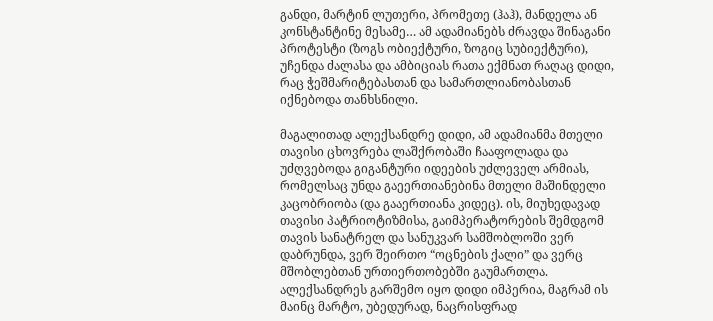განდი, მარტინ ლუთერი, პრომეთე (ჰაჰ), მანდელა ან კონსტანტინე მესამე… ამ ადამიანებს ძრავდა შინაგანი პროტესტი (ზოგს ობიექტური, ზოგიც სუბიექტური), უჩენდა ძალასა და ამბიციას რათა ექმნათ რაღაც დიდი, რაც ჭეშმარიტებასთან და სამართლიანობასთან იქნებოდა თანხსნილი.

მაგალითად ალექსანდრე დიდი, ამ ადამიანმა მთელი თავისი ცხოვრება ლაშქრობაში ჩააფოლადა და უძღვებოდა გიგანტური იდეების უძლეველ არმიას, რომელსაც უნდა გაეერთიანებინა მთელი მაშინდელი კაცობრიობა (და გააერთიანა კიდეც). ის, მიუხედავად თავისი პატრიოტიზმისა, გაიმპერატორების შემდგომ თავის სანატრელ და სანუკვარ სამშობლოში ვერ დაბრუნდა, ვერ შეირთო “ოცნების ქალი” და ვერც მშობლებთან ურთიერთობებში გაუმართლა. ალექსანდრეს გარშემო იყო დიდი იმპერია, მაგრამ ის მაინც მარტო, უბედურად, ნაცრისფრად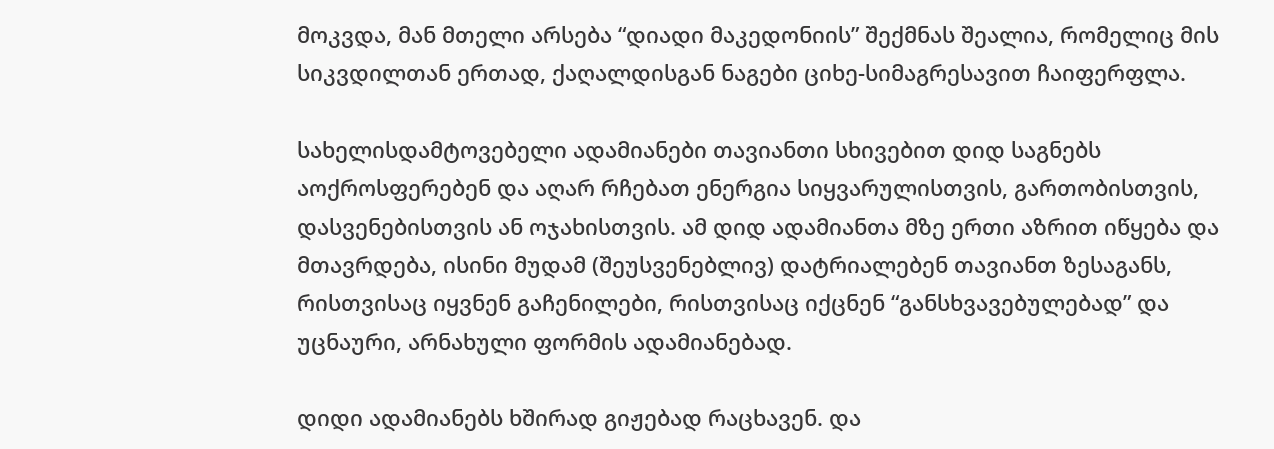მოკვდა, მან მთელი არსება “დიადი მაკედონიის” შექმნას შეალია, რომელიც მის სიკვდილთან ერთად, ქაღალდისგან ნაგები ციხე-სიმაგრესავით ჩაიფერფლა.

სახელისდამტოვებელი ადამიანები თავიანთი სხივებით დიდ საგნებს აოქროსფერებენ და აღარ რჩებათ ენერგია სიყვარულისთვის, გართობისთვის, დასვენებისთვის ან ოჯახისთვის. ამ დიდ ადამიანთა მზე ერთი აზრით იწყება და მთავრდება, ისინი მუდამ (შეუსვენებლივ) დატრიალებენ თავიანთ ზესაგანს, რისთვისაც იყვნენ გაჩენილები, რისთვისაც იქცნენ “განსხვავებულებად” და უცნაური, არნახული ფორმის ადამიანებად.

დიდი ადამიანებს ხშირად გიჟებად რაცხავენ. და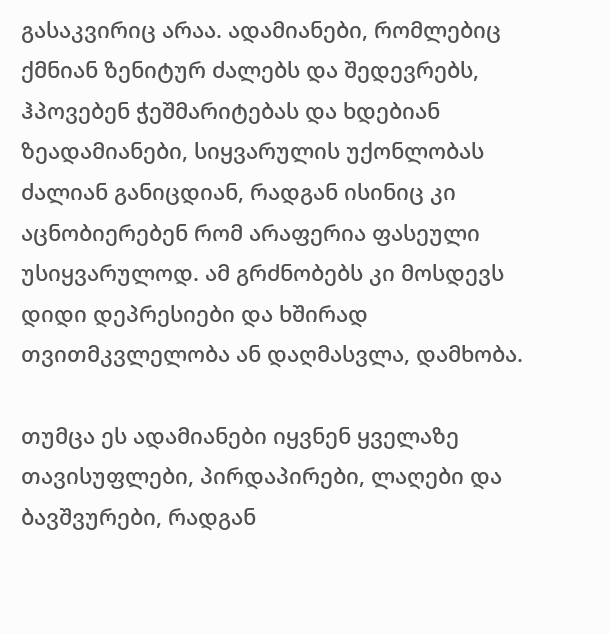გასაკვირიც არაა. ადამიანები, რომლებიც ქმნიან ზენიტურ ძალებს და შედევრებს, ჰპოვებენ ჭეშმარიტებას და ხდებიან ზეადამიანები, სიყვარულის უქონლობას ძალიან განიცდიან, რადგან ისინიც კი აცნობიერებენ რომ არაფერია ფასეული უსიყვარულოდ. ამ გრძნობებს კი მოსდევს დიდი დეპრესიები და ხშირად თვითმკვლელობა ან დაღმასვლა, დამხობა.

თუმცა ეს ადამიანები იყვნენ ყველაზე თავისუფლები, პირდაპირები, ლაღები და ბავშვურები, რადგან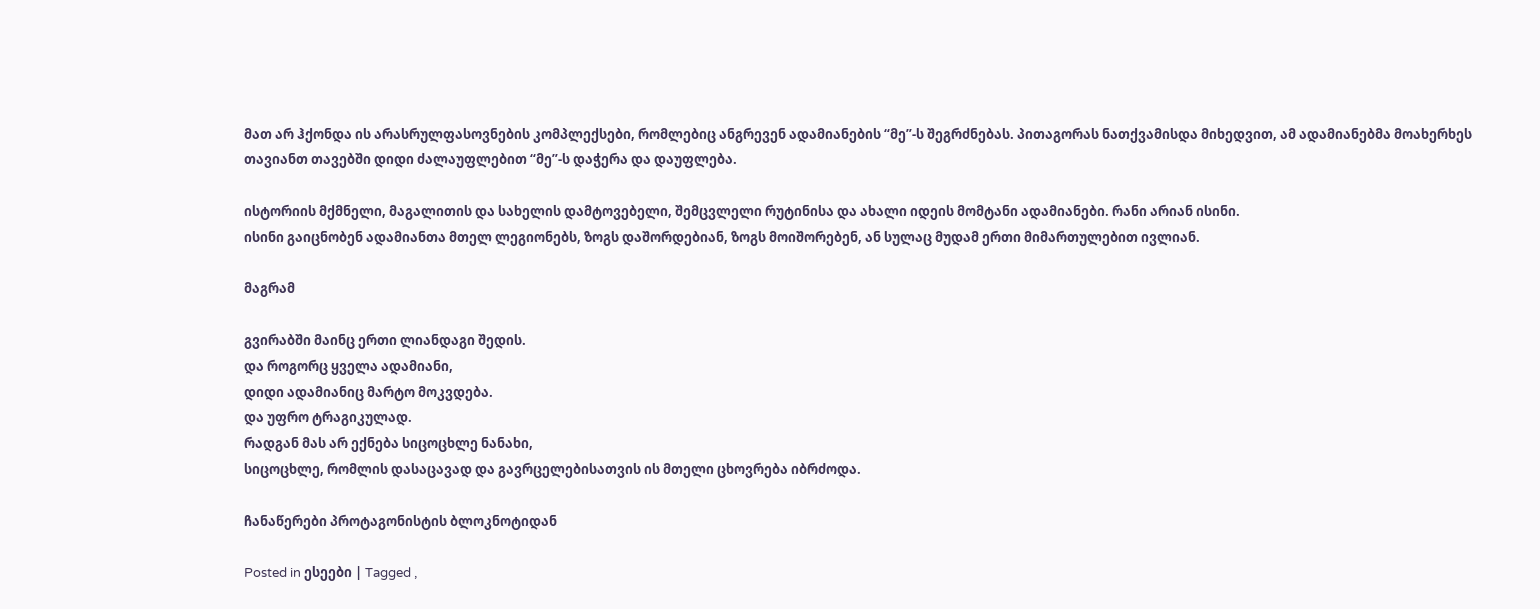მათ არ ჰქონდა ის არასრულფასოვნების კომპლექსები, რომლებიც ანგრევენ ადამიანების “მე”-ს შეგრძნებას. პითაგორას ნათქვამისდა მიხედვით, ამ ადამიანებმა მოახერხეს თავიანთ თავებში დიდი ძალაუფლებით “მე”-ს დაჭერა და დაუფლება.

ისტორიის მქმნელი, მაგალითის და სახელის დამტოვებელი, შემცვლელი რუტინისა და ახალი იდეის მომტანი ადამიანები. რანი არიან ისინი.
ისინი გაიცნობენ ადამიანთა მთელ ლეგიონებს, ზოგს დაშორდებიან, ზოგს მოიშორებენ, ან სულაც მუდამ ერთი მიმართულებით ივლიან.

მაგრამ

გვირაბში მაინც ერთი ლიანდაგი შედის.
და როგორც ყველა ადამიანი,
დიდი ადამიანიც მარტო მოკვდება.
და უფრო ტრაგიკულად.
რადგან მას არ ექნება სიცოცხლე ნანახი,
სიცოცხლე, რომლის დასაცავად და გავრცელებისათვის ის მთელი ცხოვრება იბრძოდა.

ჩანაწერები პროტაგონისტის ბლოკნოტიდან

Posted in ესეები | Tagged ,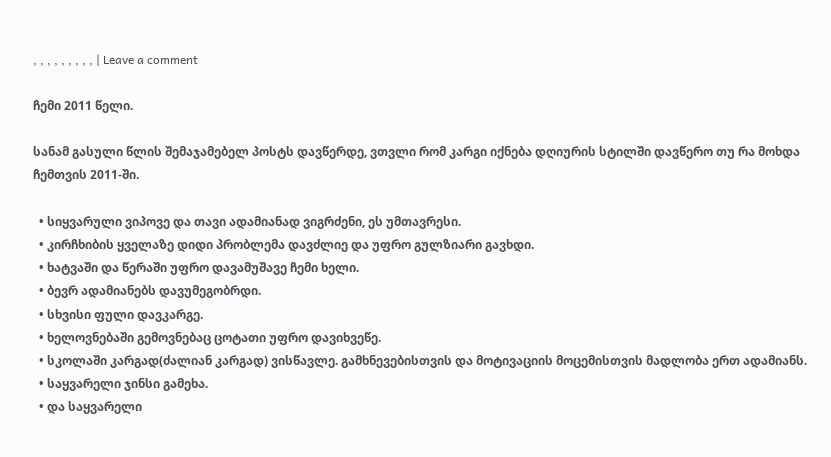, , , , , , , , , | Leave a comment

ჩემი 2011 წელი.

სანამ გასული წლის შემაჯამებელ პოსტს დავწერდე, ვთვლი რომ კარგი იქნება დღიურის სტილში დავწერო თუ რა მოხდა ჩემთვის 2011-ში.

  • სიყვარული ვიპოვე და თავი ადამიანად ვიგრძენი, ეს უმთავრესი.
  • კირჩხიბის ყველაზე დიდი პრობლემა დავძლიე და უფრო გულზიარი გავხდი.
  • ხატვაში და წერაში უფრო დავამუშავე ჩემი ხელი.
  • ბევრ ადამიანებს დავუმეგობრდი.
  • სხვისი ფული დავკარგე.
  • ხელოვნებაში გემოვნებაც ცოტათი უფრო დავიხვეწე.
  • სკოლაში კარგად(ძალიან კარგად) ვისწავლე. გამხნევებისთვის და მოტივაციის მოცემისთვის მადლობა ერთ ადამიანს.
  • საყვარელი ჯინსი გამეხა.
  • და საყვარელი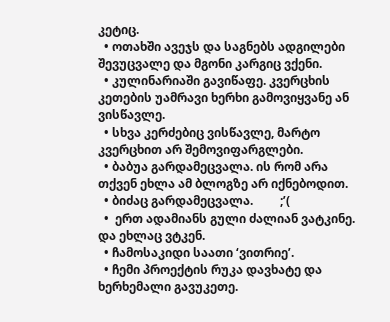კეტიც.
  • ოთახში ავეჯს და საგნებს ადგილები შევუცვალე და მგონი კარგიც ვქენი.
  • კულინარიაში გავიწაფე. კვერცხის კეთების უამრავი ხერხი გამოვიყვანე ან ვისწავლე.
  • სხვა კერძებიც ვისწავლე, მარტო კვერცხით არ შემოვიფარგლები.
  • ბაბუა გარდამეცვალა. ის რომ არა თქვენ ეხლა ამ ბლოგზე არ იქნებოდით.
  • ბიძაც გარდამეცვალა.         ;’(
  •  ერთ ადამიანს გული ძალიან ვატკინე. და ეხლაც ვტკენ.
  • ჩამოსაკიდი საათი ‘ვითრიე’.
  • ჩემი პროექტის რუკა დავხატე და ხერხემალი გავუკეთე.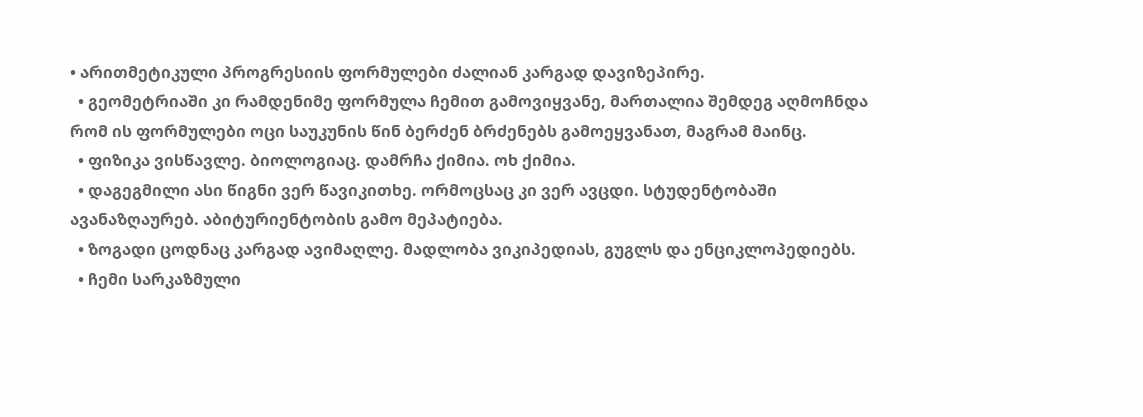• არითმეტიკული პროგრესიის ფორმულები ძალიან კარგად დავიზეპირე.
  • გეომეტრიაში კი რამდენიმე ფორმულა ჩემით გამოვიყვანე, მართალია შემდეგ აღმოჩნდა რომ ის ფორმულები ოცი საუკუნის წინ ბერძენ ბრძენებს გამოეყვანათ, მაგრამ მაინც.
  • ფიზიკა ვისწავლე. ბიოლოგიაც. დამრჩა ქიმია. ოხ ქიმია.
  • დაგეგმილი ასი წიგნი ვერ წავიკითხე. ორმოცსაც კი ვერ ავცდი. სტუდენტობაში ავანაზღაურებ. აბიტურიენტობის გამო მეპატიება.
  • ზოგადი ცოდნაც კარგად ავიმაღლე. მადლობა ვიკიპედიას, გუგლს და ენციკლოპედიებს.
  • ჩემი სარკაზმული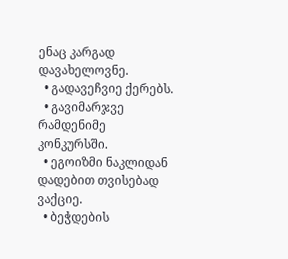ენაც კარგად დავახელოვნე.
  • გადავეჩვიე ქერებს.
  • გავიმარჯვე რამდენიმე კონკურსში.
  • ეგოიზმი ნაკლიდან დადებით თვისებად ვაქციე.
  • ბეჭდების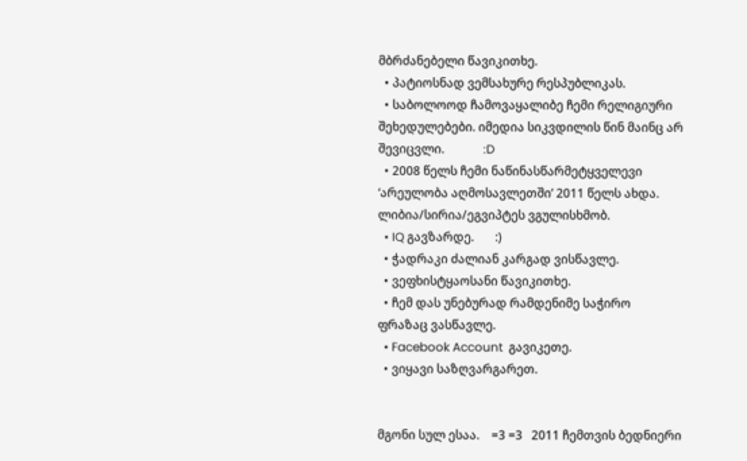მბრძანებელი წავიკითხე.
  • პატიოსნად ვემსახურე რესპუბლიკას.
  • საბოლოოდ ჩამოვაყალიბე ჩემი რელიგიური შეხედულებები. იმედია სიკვდილის წინ მაინც არ შევიცვლი.             :D
  • 2008 წელს ჩემი ნაწინასწარმეტყველევი ‘არეულობა აღმოსავლეთში’ 2011 წელს ახდა. ლიბია/სირია/ეგვიპტეს ვგულისხმობ.
  • IQ გავზარდე.       :)
  • ჭადრაკი ძალიან კარგად ვისწავლე.
  • ვეფხისტყაოსანი წავიკითხე.
  • ჩემ დას უნებურად რამდენიმე საჭირო ფრაზაც ვასწავლე.
  • Facebook Account  გავიკეთე.
  • ვიყავი საზღვარგარეთ.


მგონი სულ ესაა.    =3 =3   2011 ჩემთვის ბედნიერი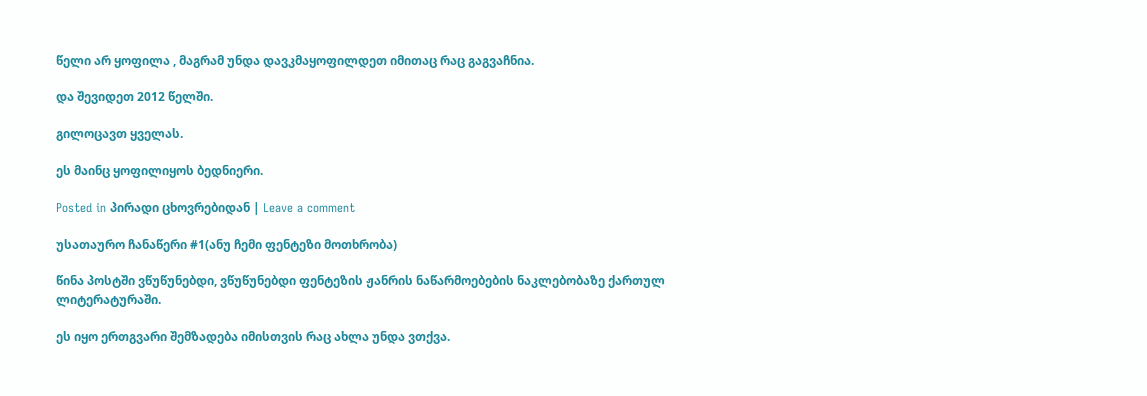წელი არ ყოფილა , მაგრამ უნდა დავკმაყოფილდეთ იმითაც რაც გაგვაჩნია.

და შევიდეთ 2012 წელში.

გილოცავთ ყველას.

ეს მაინც ყოფილიყოს ბედნიერი.

Posted in პირადი ცხოვრებიდან | Leave a comment

უსათაურო ჩანაწერი #1(ანუ ჩემი ფენტეზი მოთხრობა)

წინა პოსტში ვწუწუნებდი, ვწუწუნებდი ფენტეზის ჟანრის ნაწარმოებების ნაკლებობაზე ქართულ ლიტერატურაში.

ეს იყო ერთგვარი შემზადება იმისთვის რაც ახლა უნდა ვთქვა.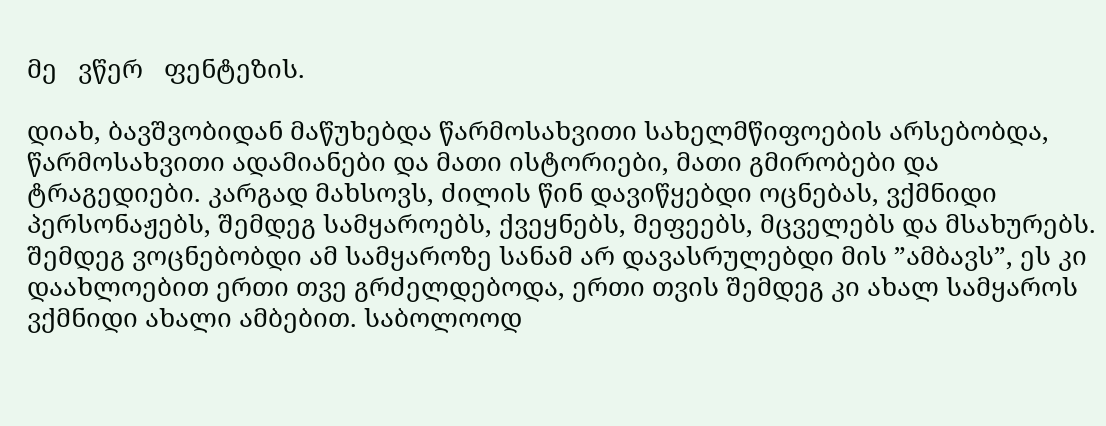მე   ვწერ   ფენტეზის.

დიახ, ბავშვობიდან მაწუხებდა წარმოსახვითი სახელმწიფოების არსებობდა, წარმოსახვითი ადამიანები და მათი ისტორიები, მათი გმირობები და ტრაგედიები. კარგად მახსოვს, ძილის წინ დავიწყებდი ოცნებას, ვქმნიდი პერსონაჟებს, შემდეგ სამყაროებს, ქვეყნებს, მეფეებს, მცველებს და მსახურებს. შემდეგ ვოცნებობდი ამ სამყაროზე სანამ არ დავასრულებდი მის ”ამბავს”, ეს კი დაახლოებით ერთი თვე გრძელდებოდა, ერთი თვის შემდეგ კი ახალ სამყაროს ვქმნიდი ახალი ამბებით. საბოლოოდ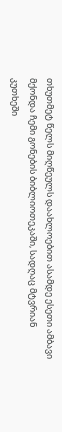თხუთმეტ წელს მიღწეულს დაახლოებით ასამდე ესეთი ამბავი მქონდა ჩემი გონების ბიბლიოთეკაში, სადღაც მტვრიან კუთხეში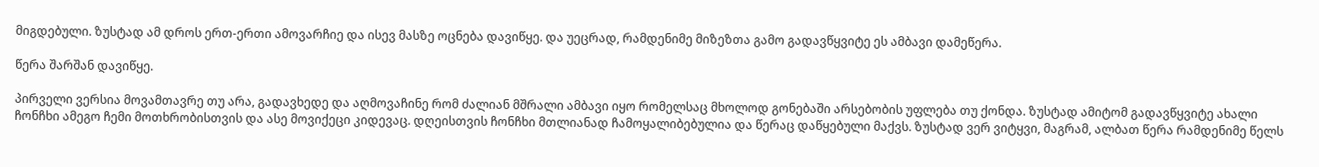მიგდებული. ზუსტად ამ დროს ერთ-ერთი ამოვარჩიე და ისევ მასზე ოცნება დავიწყე. და უეცრად, რამდენიმე მიზეზთა გამო გადავწყვიტე ეს ამბავი დამეწერა.

წერა შარშან დავიწყე.

პირველი ვერსია მოვამთავრე თუ არა, გადავხედე და აღმოვაჩინე რომ ძალიან მშრალი ამბავი იყო რომელსაც მხოლოდ გონებაში არსებობის უფლება თუ ქონდა. ზუსტად ამიტომ გადავწყვიტე ახალი ჩონჩხი ამეგო ჩემი მოთხრობისთვის და ასე მოვიქეცი კიდევაც. დღეისთვის ჩონჩხი მთლიანად ჩამოყალიბებულია და წერაც დაწყებული მაქვს. ზუსტად ვერ ვიტყვი, მაგრამ, ალბათ წერა რამდენიმე წელს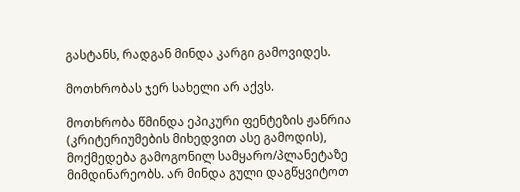გასტანს, რადგან მინდა კარგი გამოვიდეს.

მოთხრობას ჯერ სახელი არ აქვს.

მოთხრობა წმინდა ეპიკური ფენტეზის ჟანრია (კრიტერიუმების მიხედვით ასე გამოდის), მოქმედება გამოგონილ სამყარო/პლანეტაზე მიმდინარეობს. არ მინდა გული დაგწყვიტოთ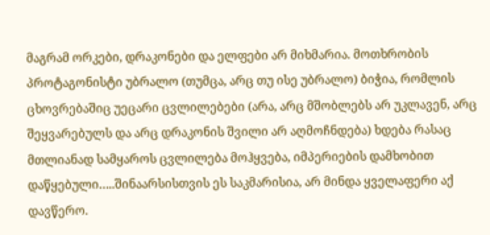მაგრამ ორკები, დრაკონები და ელფები არ მიხმარია. მოთხრობის პროტაგონისტი უბრალო (თუმცა, არც თუ ისე უბრალო) ბიჭია, რომლის ცხოვრებაშიც უეცარი ცვლილებები (არა, არც მშობლებს არ უკლავენ, არც შეყვარებულს და არც დრაკონის შვილი არ აღმოჩნდება) ხდება რასაც მთლიანად სამყაროს ცვლილება მოჰყვება, იმპერიების დამხობით დაწყებული…..შინაარსისთვის ეს საკმარისია, არ მინდა ყველაფერი აქ დავწერო.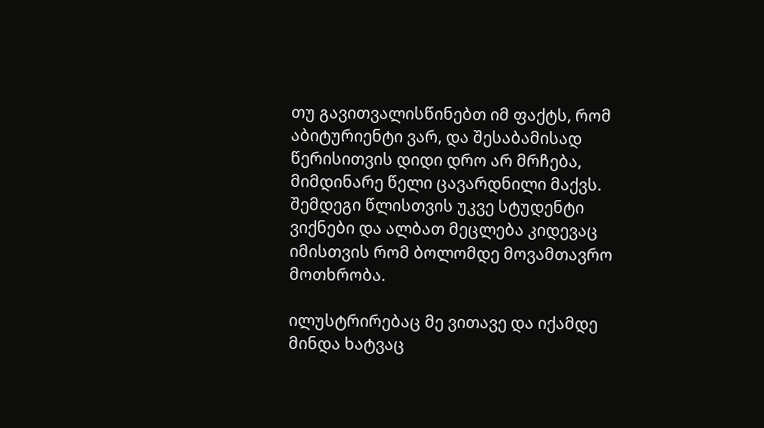თუ გავითვალისწინებთ იმ ფაქტს, რომ აბიტურიენტი ვარ, და შესაბამისად წერისითვის დიდი დრო არ მრჩება, მიმდინარე წელი ცავარდნილი მაქვს. შემდეგი წლისთვის უკვე სტუდენტი ვიქნები და ალბათ მეცლება კიდევაც იმისთვის რომ ბოლომდე მოვამთავრო მოთხრობა.

ილუსტრირებაც მე ვითავე და იქამდე მინდა ხატვაც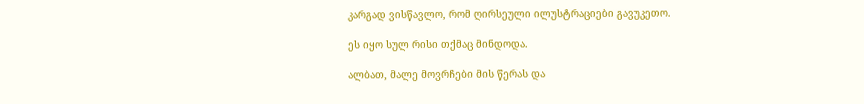კარგად ვისწავლო, რომ ღირსეული ილუსტრაციები გავუკეთო.

ეს იყო სულ რისი თქმაც მინდოდა.

ალბათ, მალე მოვრჩები მის წერას და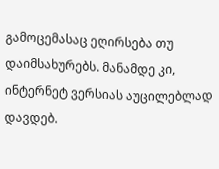გამოცემასაც ეღირსება თუ დაიმსახურებს. მანამდე კი, ინტერნეტ ვერსიას აუცილებლად დავდებ.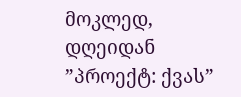მოკლედ, დღეიდან ”პროექტ: ქვას”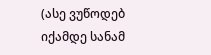(ასე ვუწოდებ იქამდე სანამ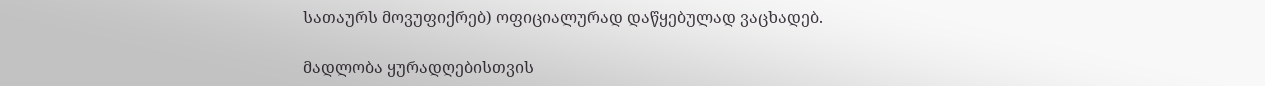სათაურს მოვუფიქრებ) ოფიციალურად დაწყებულად ვაცხადებ.

მადლობა ყურადღებისთვის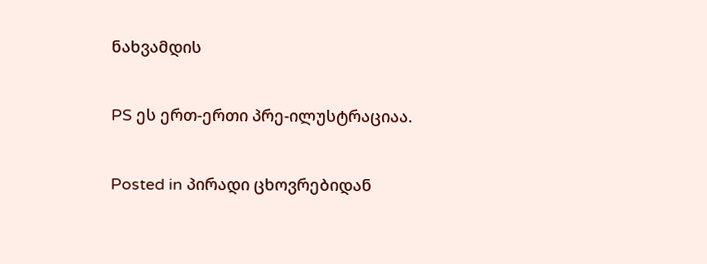ნახვამდის

PS ეს ერთ-ერთი პრე-ილუსტრაციაა.

Posted in პირადი ცხოვრებიდან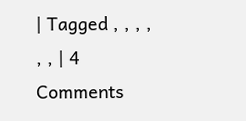| Tagged , , , , , , | 4 Comments